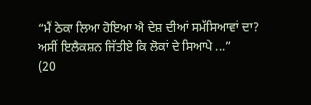“ਮੈਂ ਠੇਕਾ ਲਿਆ ਹੋਇਆ ਐ ਦੇਸ਼ ਦੀਆਂ ਸਮੱਸਿਆਵਾਂ ਦਾ? ਅਸੀਂ ਇਲੈਕਸ਼ਨ ਜਿੱਤੀਏ ਕਿ ਲੋਕਾਂ ਦੇ ਸਿਆਪੇ ...”
(20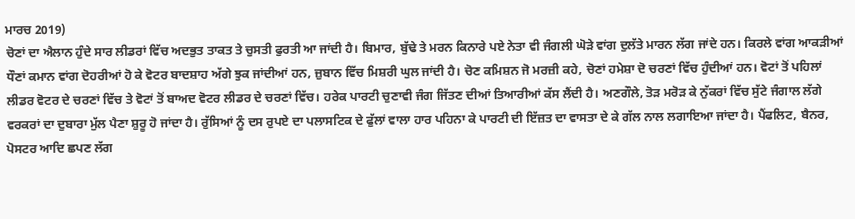ਮਾਰਚ 2019)
ਚੋਣਾਂ ਦਾ ਐਲਾਨ ਹੁੰਦੇ ਸਾਰ ਲੀਡਰਾਂ ਵਿੱਚ ਅਦਭੁਤ ਤਾਕਤ ਤੇ ਚੁਸਤੀ ਫੁਰਤੀ ਆ ਜਾਂਦੀ ਹੈ। ਬਿਮਾਰ, ਬੁੱਢੇ ਤੇ ਮਰਨ ਕਿਨਾਰੇ ਪਏ ਨੇਤਾ ਵੀ ਜੰਗਲੀ ਘੋੜੇ ਵਾਂਗ ਦੁਲੱਤੇ ਮਾਰਨ ਲੱਗ ਜਾਂਦੇ ਹਨ। ਕਿਰਲੇ ਵਾਂਗ ਆਕੜੀਆਂ ਧੌਣਾਂ ਕਮਾਨ ਵਾਂਗ ਦੋਹਰੀਆਂ ਹੋ ਕੇ ਵੋਟਰ ਬਾਦਸ਼ਾਹ ਅੱਗੇ ਝੁਕ ਜਾਂਦੀਆਂ ਹਨ, ਜ਼ੁਬਾਨ ਵਿੱਚ ਮਿਸ਼ਰੀ ਘੁਲ ਜਾਂਦੀ ਹੈ। ਚੋਣ ਕਮਿਸ਼ਨ ਜੋ ਮਰਜ਼ੀ ਕਹੇ, ਚੋਣਾਂ ਹਮੇਸ਼ਾ ਦੋ ਚਰਣਾਂ ਵਿੱਚ ਹੁੰਦੀਆਂ ਹਨ। ਵੋਟਾਂ ਤੋਂ ਪਹਿਲਾਂ ਲੀਡਰ ਵੋਟਰ ਦੇ ਚਰਣਾਂ ਵਿੱਚ ਤੇ ਵੋਟਾਂ ਤੋਂ ਬਾਅਦ ਵੋਟਰ ਲੀਡਰ ਦੇ ਚਰਣਾਂ ਵਿੱਚ। ਹਰੇਕ ਪਾਰਟੀ ਚੁਣਾਵੀ ਜੰਗ ਜਿੱਤਣ ਦੀਆਂ ਤਿਆਰੀਆਂ ਕੱਸ ਲੈਂਦੀ ਹੈ। ਅਣਗੌਲੇ, ਤੋੜ ਮਰੋੜ ਕੇ ਨੁੱਕਰਾਂ ਵਿੱਚ ਸੁੱਟੇ ਜੰਗਾਲ ਲੱਗੇ ਵਰਕਰਾਂ ਦਾ ਦੁਬਾਰਾ ਮੁੱਲ ਪੈਣਾ ਸ਼ੁਰੂ ਹੋ ਜਾਂਦਾ ਹੈ। ਰੁੱਸਿਆਂ ਨੂੰ ਦਸ ਰੁਪਏ ਦਾ ਪਲਾਸਟਿਕ ਦੇ ਫੁੱਲਾਂ ਵਾਲਾ ਹਾਰ ਪਹਿਨਾ ਕੇ ਪਾਰਟੀ ਦੀ ਇੱਜ਼ਤ ਦਾ ਵਾਸਤਾ ਦੇ ਕੇ ਗੱਲ ਨਾਲ ਲਗਾਇਆ ਜਾਂਦਾ ਹੈ। ਪੈਂਫਲਿਟ, ਬੈਨਰ, ਪੋਸਟਰ ਆਦਿ ਛਪਣ ਲੱਗ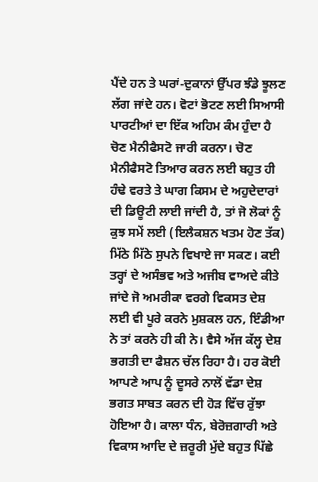ਪੈਂਦੇ ਹਨ ਤੇ ਘਰਾਂ-ਦੁਕਾਨਾਂ ਉੱਪਰ ਝੰਡੇ ਝੂਲਣ ਲੱਗ ਜਾਂਦੇ ਹਨ। ਵੋਟਾਂ ਭੋਟਣ ਲਈ ਸਿਆਸੀ ਪਾਰਟੀਆਂ ਦਾ ਇੱਕ ਅਹਿਮ ਕੰਮ ਹੁੰਦਾ ਹੈ ਚੋਣ ਮੈਨੀਫੈਸਟੋ ਜਾਰੀ ਕਰਨਾ। ਚੋਣ ਮੈਨੀਫੈਸਟੋ ਤਿਆਰ ਕਰਨ ਲਈ ਬਹੁਤ ਹੀ ਹੰਢੇ ਵਰਤੇ ਤੇ ਘਾਗ ਕਿਸਮ ਦੇ ਅਹੁਦੇਦਾਰਾਂ ਦੀ ਡਿਊਟੀ ਲਾਈ ਜਾਂਦੀ ਹੈ, ਤਾਂ ਜੋ ਲੋਕਾਂ ਨੂੰ ਕੁਝ ਸਮੇਂ ਲਈ (ਇਲੈਕਸ਼ਨ ਖਤਮ ਹੋਣ ਤੱਕ) ਮਿੱਠੇ ਮਿੱਠੇ ਸੁਪਨੇ ਵਿਖਾਏ ਜਾ ਸਕਣ। ਕਈ ਤਰ੍ਹਾਂ ਦੇ ਅਸੰਭਵ ਅਤੇ ਅਜੀਬ ਵਾਅਦੇ ਕੀਤੇ ਜਾਂਦੇ ਜੋ ਅਮਰੀਕਾ ਵਰਗੇ ਵਿਕਸਤ ਦੇਸ਼ ਲਈ ਵੀ ਪੂਰੇ ਕਰਨੇ ਮੁਸ਼ਕਲ ਹਨ, ਇੰਡੀਆ ਨੇ ਤਾਂ ਕਰਨੇ ਹੀ ਕੀ ਨੇ। ਵੈਸੇ ਅੱਜ ਕੱਲ੍ਹ ਦੇਸ਼ ਭਗਤੀ ਦਾ ਫੈਸ਼ਨ ਚੱਲ ਰਿਹਾ ਹੈ। ਹਰ ਕੋਈ ਆਪਣੇ ਆਪ ਨੂੰ ਦੂਸਰੇ ਨਾਲੋਂ ਵੱਡਾ ਦੇਸ਼ ਭਗਤ ਸਾਬਤ ਕਰਨ ਦੀ ਹੋੜ ਵਿੱਚ ਰੁੱਝਾ ਹੋਇਆ ਹੈ। ਕਾਲਾ ਧੰਨ, ਬੇਰੋਜ਼ਗਾਰੀ ਅਤੇ ਵਿਕਾਸ ਆਦਿ ਦੇ ਜ਼ਰੂਰੀ ਮੁੱਦੇ ਬਹੁਤ ਪਿੱਛੇ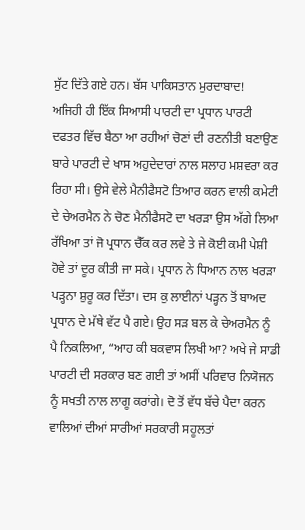ਸੁੱਟ ਦਿੱਤੇ ਗਏ ਹਨ। ਬੱਸ ਪਾਕਿਸਤਾਨ ਮੁਰਦਾਬਾਦ!
ਅਜਿਹੀ ਹੀ ਇੱਕ ਸਿਆਸੀ ਪਾਰਟੀ ਦਾ ਪ੍ਰਧਾਨ ਪਾਰਟੀ ਦਫਤਰ ਵਿੱਚ ਬੈਠਾ ਆ ਰਹੀਆਂ ਚੋਣਾਂ ਦੀ ਰਣਨੀਤੀ ਬਣਾਉਣ ਬਾਰੇ ਪਾਰਟੀ ਦੇ ਖਾਸ ਅਹੁਦੇਦਾਰਾਂ ਨਾਲ ਸਲਾਹ ਮਸ਼ਵਰਾ ਕਰ ਰਿਹਾ ਸੀ। ਉਸੇ ਵੇਲੇ ਮੈਨੀਫੈਸਟੋ ਤਿਆਰ ਕਰਨ ਵਾਲੀ ਕਮੇਟੀ ਦੇ ਚੇਅਰਮੈਨ ਨੇ ਚੋਣ ਮੈਨੀਫੈਸਟੋ ਦਾ ਖਰੜਾ ਉਸ ਅੱਗੇ ਲਿਆ ਰੱਖਿਆ ਤਾਂ ਜੋ ਪ੍ਰਧਾਨ ਚੈੱਕ ਕਰ ਲਵੇ ਤੇ ਜੇ ਕੋਈ ਕਮੀ ਪੇਸ਼ੀ ਹੋਵੇ ਤਾਂ ਦੂਰ ਕੀਤੀ ਜਾ ਸਕੇ। ਪ੍ਰਧਾਨ ਨੇ ਧਿਆਨ ਨਾਲ ਖਰੜਾ ਪੜ੍ਹਨਾ ਸ਼ੁਰੂ ਕਰ ਦਿੱਤਾ। ਦਸ ਕੁ ਲਾਈਨਾਂ ਪੜ੍ਹਨ ਤੋਂ ਬਾਅਦ ਪ੍ਰਧਾਨ ਦੇ ਮੱਥੇ ਵੱਟ ਪੈ ਗਏ। ਉਹ ਸੜ ਬਲ ਕੇ ਚੇਅਰਮੈਨ ਨੂੰ ਪੈ ਨਿਕਲਿਆ, “ਆਹ ਕੀ ਬਕਵਾਸ ਲਿਖੀ ਆ? ਅਖੇ ਜੇ ਸਾਡੀ ਪਾਰਟੀ ਦੀ ਸਰਕਾਰ ਬਣ ਗਈ ਤਾਂ ਅਸੀਂ ਪਰਿਵਾਰ ਨਿਯੋਜਨ ਨੂੰ ਸਖਤੀ ਨਾਲ ਲਾਗੂ ਕਰਾਂਗੇ। ਦੋ ਤੋਂ ਵੱਧ ਬੱਚੇ ਪੈਦਾ ਕਰਨ ਵਾਲਿਆਂ ਦੀਆਂ ਸਾਰੀਆਂ ਸਰਕਾਰੀ ਸਹੂਲਤਾਂ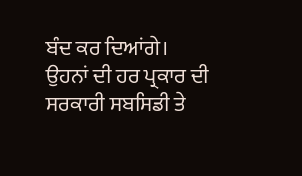ਬੰਦ ਕਰ ਦਿਆਂਗੇ। ਉਹਨਾਂ ਦੀ ਹਰ ਪ੍ਰਕਾਰ ਦੀ ਸਰਕਾਰੀ ਸਬਸਿਡੀ ਤੇ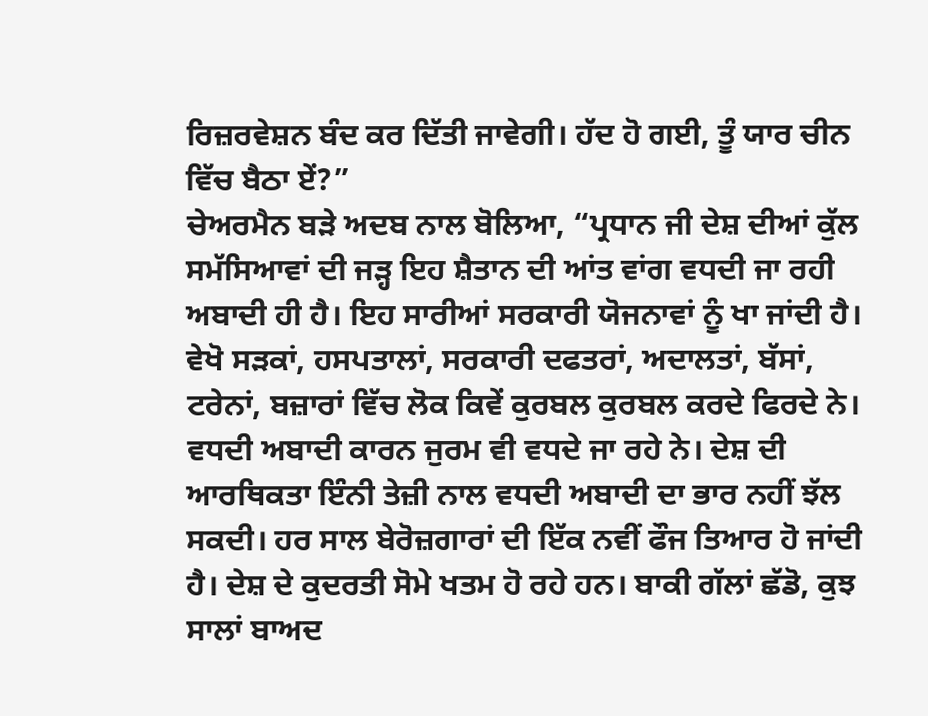ਰਿਜ਼ਰਵੇਸ਼ਨ ਬੰਦ ਕਰ ਦਿੱਤੀ ਜਾਵੇਗੀ। ਹੱਦ ਹੋ ਗਈ, ਤੂੰ ਯਾਰ ਚੀਨ ਵਿੱਚ ਬੈਠਾ ਏਂ?”
ਚੇਅਰਮੈਨ ਬੜੇ ਅਦਬ ਨਾਲ ਬੋਲਿਆ, “ਪ੍ਰਧਾਨ ਜੀ ਦੇਸ਼ ਦੀਆਂ ਕੁੱਲ ਸਮੱਸਿਆਵਾਂ ਦੀ ਜੜ੍ਹ ਇਹ ਸ਼ੈਤਾਨ ਦੀ ਆਂਤ ਵਾਂਗ ਵਧਦੀ ਜਾ ਰਹੀ ਅਬਾਦੀ ਹੀ ਹੈ। ਇਹ ਸਾਰੀਆਂ ਸਰਕਾਰੀ ਯੋਜਨਾਵਾਂ ਨੂੰ ਖਾ ਜਾਂਦੀ ਹੈ। ਵੇਖੋ ਸੜਕਾਂ, ਹਸਪਤਾਲਾਂ, ਸਰਕਾਰੀ ਦਫਤਰਾਂ, ਅਦਾਲਤਾਂ, ਬੱਸਾਂ, ਟਰੇਨਾਂ, ਬਜ਼ਾਰਾਂ ਵਿੱਚ ਲੋਕ ਕਿਵੇਂ ਕੁਰਬਲ ਕੁਰਬਲ ਕਰਦੇ ਫਿਰਦੇ ਨੇ। ਵਧਦੀ ਅਬਾਦੀ ਕਾਰਨ ਜੁਰਮ ਵੀ ਵਧਦੇ ਜਾ ਰਹੇ ਨੇ। ਦੇਸ਼ ਦੀ ਆਰਥਿਕਤਾ ਇੰਨੀ ਤੇਜ਼ੀ ਨਾਲ ਵਧਦੀ ਅਬਾਦੀ ਦਾ ਭਾਰ ਨਹੀਂ ਝੱਲ ਸਕਦੀ। ਹਰ ਸਾਲ ਬੇਰੋਜ਼ਗਾਰਾਂ ਦੀ ਇੱਕ ਨਵੀਂ ਫੌਜ ਤਿਆਰ ਹੋ ਜਾਂਦੀ ਹੈ। ਦੇਸ਼ ਦੇ ਕੁਦਰਤੀ ਸੋਮੇ ਖਤਮ ਹੋ ਰਹੇ ਹਨ। ਬਾਕੀ ਗੱਲਾਂ ਛੱਡੋ, ਕੁਝ ਸਾਲਾਂ ਬਾਅਦ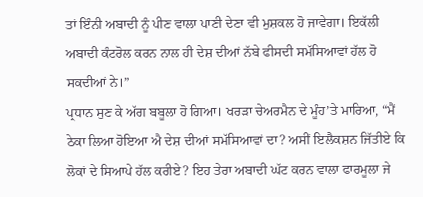ਤਾਂ ਇੰਨੀ ਅਬਾਦੀ ਨੂੰ ਪੀਣ ਵਾਲਾ ਪਾਣੀ ਦੇਣਾ ਵੀ ਮੁਸ਼ਕਲ ਹੋ ਜਾਵੇਗਾ। ਇਕੱਲੀ ਅਬਾਦੀ ਕੰਟਰੋਲ ਕਰਨ ਨਾਲ ਹੀ ਦੇਸ਼ ਦੀਆਂ ਨੱਬੇ ਫੀਸਦੀ ਸਮੱਸਿਆਵਾਂ ਹੱਲ ਹੋ ਸਕਦੀਆਂ ਨੇ।”
ਪ੍ਰਧਾਨ ਸੁਣ ਕੇ ਅੱਗ ਬਬੂਲਾ ਹੋ ਗਿਆ। ਖਰੜਾ ਚੇਅਰਮੈਨ ਦੇ ਮੂੰਹ’ਤੇ ਮਾਰਿਆ, “ਮੈਂ ਠੇਕਾ ਲਿਆ ਹੋਇਆ ਐ ਦੇਸ਼ ਦੀਆਂ ਸਮੱਸਿਆਵਾਂ ਦਾ? ਅਸੀਂ ਇਲੈਕਸ਼ਨ ਜਿੱਤੀਏ ਕਿ ਲੋਕਾਂ ਦੇ ਸਿਆਪੇ ਹੱਲ ਕਰੀਏ? ਇਹ ਤੇਰਾ ਅਬਾਦੀ ਘੱਟ ਕਰਨ ਵਾਲਾ ਫਾਰਮੂਲਾ ਜੇ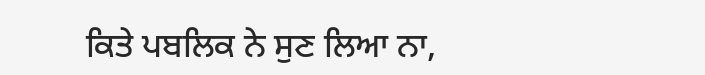ਕਿਤੇ ਪਬਲਿਕ ਨੇ ਸੁਣ ਲਿਆ ਨਾ,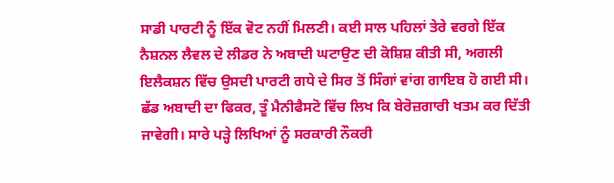ਸਾਡੀ ਪਾਰਟੀ ਨੂੰ ਇੱਕ ਵੋਟ ਨਹੀਂ ਮਿਲਣੀ। ਕਈ ਸਾਲ ਪਹਿਲਾਂ ਤੇਰੇ ਵਰਗੇ ਇੱਕ ਨੈਸ਼ਨਲ ਲੈਵਲ ਦੇ ਲੀਡਰ ਨੇ ਅਬਾਦੀ ਘਟਾਉਣ ਦੀ ਕੋਸ਼ਿਸ਼ ਕੀਤੀ ਸੀ, ਅਗਲੀ ਇਲੈਕਸ਼ਨ ਵਿੱਚ ਉਸਦੀ ਪਾਰਟੀ ਗਧੇ ਦੇ ਸਿਰ ਤੋਂ ਸਿੰਗਾਂ ਵਾਂਗ ਗਾਇਬ ਹੋ ਗਈ ਸੀ। ਛੱਡ ਅਬਾਦੀ ਦਾ ਫਿਕਰ, ਤੂੰ ਮੈਨੀਫੈਸਟੋ ਵਿੱਚ ਲਿਖ ਕਿ ਬੇਰੋਜ਼ਗਾਰੀ ਖਤਮ ਕਰ ਦਿੱਤੀ ਜਾਵੇਗੀ। ਸਾਰੇ ਪੜ੍ਹੇ ਲਿਖਿਆਂ ਨੂੰ ਸਰਕਾਰੀ ਨੌਕਰੀ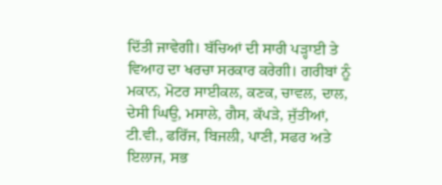ਦਿੱਤੀ ਜਾਵੇਗੀ। ਬੱਚਿਆਂ ਦੀ ਸਾਰੀ ਪੜ੍ਹਾਈ ਤੇ ਵਿਆਹ ਦਾ ਖਰਚਾ ਸਰਕਾਰ ਕਰੇਗੀ। ਗਰੀਬਾਂ ਨੂੰ ਮਕਾਨ, ਮੋਟਰ ਸਾਈਕਲ, ਕਣਕ, ਚਾਵਲ, ਦਾਲ, ਦੇਸੀ ਘਿਉ, ਮਸਾਲੇ, ਗੈਸ, ਕੱਪੜੇ, ਜੁੱਤੀਆਂ, ਟੀ.ਵੀ., ਫਰਿੱਜ, ਬਿਜਲੀ, ਪਾਣੀ, ਸਫਰ ਅਤੇ ਇਲਾਜ, ਸਭ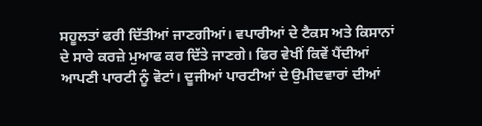ਸਹੂਲਤਾਂ ਫਰੀ ਦਿੱਤੀਆਂ ਜਾਣਗੀਆਂ। ਵਪਾਰੀਆਂ ਦੇ ਟੈਕਸ ਅਤੇ ਕਿਸਾਨਾਂ ਦੇ ਸਾਰੇ ਕਰਜ਼ੇ ਮੁਆਫ ਕਰ ਦਿੱਤੇ ਜਾਣਗੇ। ਫਿਰ ਵੇਖੀਂ ਕਿਵੇਂ ਪੈਂਦੀਆਂ ਆਪਣੀ ਪਾਰਟੀ ਨੂੰ ਵੋਟਾਂ। ਦੂਜੀਆਂ ਪਾਰਟੀਆਂ ਦੇ ਉਮੀਦਵਾਰਾਂ ਦੀਆਂ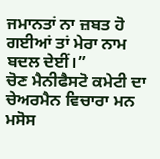ਜਮਾਨਤਾਂ ਨਾ ਜ਼ਬਤ ਹੋ ਗਈਆਂ ਤਾਂ ਮੇਰਾ ਨਾਮ ਬਦਲ ਦੇਈਂ।”
ਚੋਣ ਮੈਨੀਫੈਸਟੋ ਕਮੇਟੀ ਦਾ ਚੇਅਰਮੈਨ ਵਿਚਾਰਾ ਮਨ ਮਸੋਸ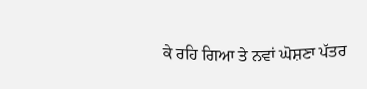ਕੇ ਰਹਿ ਗਿਆ ਤੇ ਨਵਾਂ ਘੋਸ਼ਣਾ ਪੱਤਰ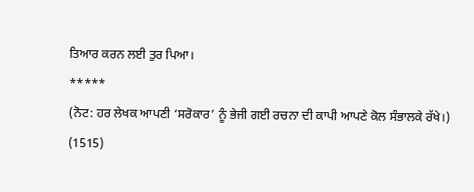ਤਿਆਰ ਕਰਨ ਲਈ ਤੁਰ ਪਿਆ।
*****
(ਨੋਟ: ਹਰ ਲੇਖਕ ਆਪਣੀ ‘ਸਰੋਕਾਰ’ ਨੂੰ ਭੇਜੀ ਗਈ ਰਚਨਾ ਦੀ ਕਾਪੀ ਆਪਣੇ ਕੋਲ ਸੰਭਾਲਕੇ ਰੱਖੇ।)
(1515)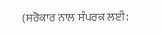(ਸਰੋਕਾਰ ਨਾਲ ਸੰਪਰਕ ਲਈ: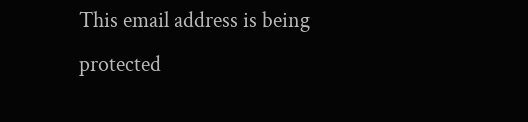This email address is being protected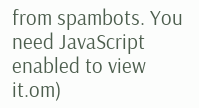from spambots. You need JavaScript enabled to view it.om)